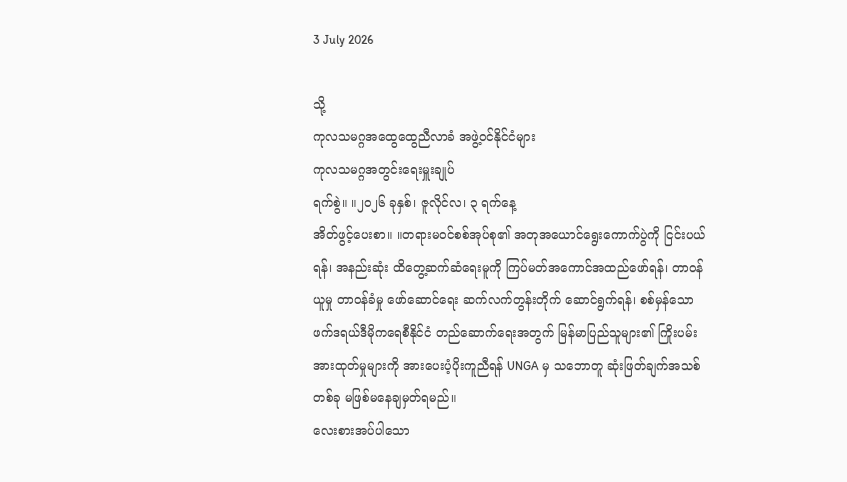3 July 2026

သို့
ကုလသမဂ္ဂအထွေထွေညီလာခံ အဖွဲ့ဝင်နိုင်ငံများ
ကုလသမဂ္ဂအတွင်းရေးမှူးချုပ်
ရက်စွဲ။ ။၂၀၂၆ ခုနှစ်၊ ဇူလိုင်လ၊ ၃ ရက်နေ့
အိတ်ဖွင့်ပေးစာ။ ။တရားမဝင်စစ်အုပ်စု၏ အတုအယောင်ရွေးကောက်ပွဲကို ငြင်းပယ်ရန်၊ အနည်းဆုံး ထိတွေ့ဆက်ဆံရေးမူကို ကြပ်မတ်အကောင်အထည်ဖော်ရန်၊ တာဝန်ယူမှု တာဝန်ခံမှု ဖော်ဆောင်ရေး ဆက်လက်တွန်းတိုက် ဆောင်ရွက်ရန်၊ စစ်မှန်သော ဖက်ဒရယ်ဒီမိုကရေစီနိုင်ငံ တည်ဆောက်ရေးအတွက် မြန်မာပြည်သူများ၏ ကြိုးပမ်း အားထုတ်မှုများကို အားပေးပံ့ပိုးကူညီရန် UNGA မှ သဘောတူ ဆုံးဖြတ်ချက်အသစ် တစ်ခု မဖြစ်မနေချမှတ်ရမည်။
လေးစားအပ်ပါသော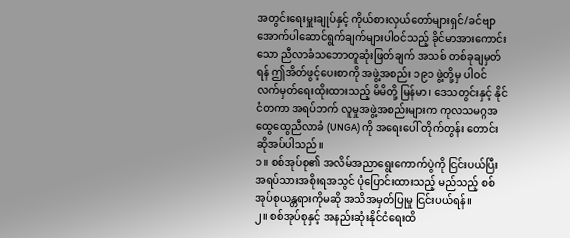အတွင်းရေးမှူးချုပ်နှင့် ကိုယ်စားလှယ်တော်များရှင်/ခင်ဗျာ
အောက်ပါဆောင်ရွက်ချက်များပါဝင်သည့် ခိုင်မာအားကောင်းသော ညီလာခံသဘောတူဆုံးဖြတ်ချက် အသစ် တစ်ခုချမှတ်ရန် ဤအိတ်ဖွင့်ပေးစာကို အဖွဲ့အစည်း ၁၉၁ ဖွဲ့တို့မှ ပါဝင်လက်မှတ်ရေးထိုးထားသည့် မိမိတို့ မြန်မာ၊ ဒေသတွင်းနှင့် နိုင်ငံတကာ အရပ်ဘက် လူမှုအဖွဲ့အစည်းများက ကုလသမဂ္ဂအထွေထွေညီလာခံ (UNGA) ကို အရေးပေါ် တိုက်တွန်း တောင်းဆိုအပ်ပါသည်။
၁။ စစ်အုပ်စု၏ အလိမ်အညာရွေးကောက်ပွဲကို ငြင်းပယ်ပြီး အရပ်သားအစိုးရအသွင် ပုံပြောင်းထားသည့် မည်သည့် စစ်အုပ်စုယန္တရားကိုမဆို အသိအမှတ်ပြုမှု ငြင်းပယ်ရန်။
၂။ စစ်အုပ်စုနှင့် အနည်းဆုံးနိုင်ငံရေးထိ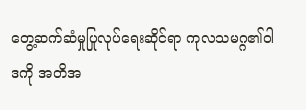တွေ့ဆက်ဆံမှုပြုလုပ်ရေးဆိုင်ရာ ကုလသမဂ္ဂ၏ဝါဒကို အတိအ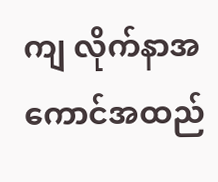ကျ လိုက်နာအကောင်အထည်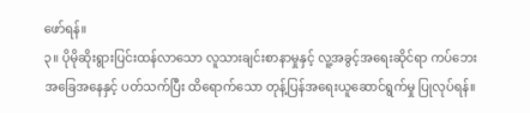ဖော်ရန်။
၃။ ပိုမိုဆိုးရွားပြင်းထန်လာသော လူသားချင်းစာနာမှုနှင့် လူ့အခွင့်အရေးဆိုင်ရာ ကပ်ဘေးအခြေအနေနှင့် ပတ်သက်ပြီး ထိရောက်သော တုန့်ပြန်အရေးယူဆောင်ရွက်မှု ပြုလုပ်ရန်။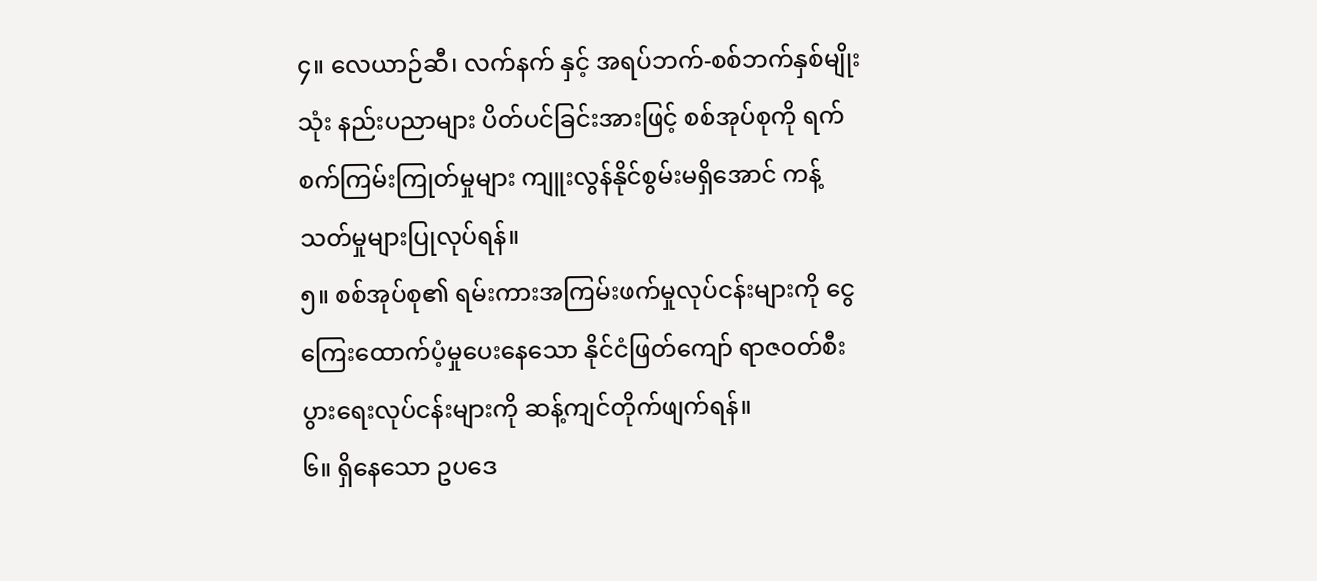၄။ လေယာဉ်ဆီ၊ လက်နက် နှင့် အရပ်ဘက်-စစ်ဘက်နှစ်မျိုးသုံး နည်းပညာများ ပိတ်ပင်ခြင်းအားဖြင့် စစ်အုပ်စုကို ရက်စက်ကြမ်းကြုတ်မှုများ ကျူးလွန်နိုင်စွမ်းမရှိအောင် ကန့်သတ်မှုများပြုလုပ်ရန်။
၅။ စစ်အုပ်စု၏ ရမ်းကားအကြမ်းဖက်မှုလုပ်ငန်းများကို ငွေကြေးထောက်ပံ့မှုပေးနေသော နိုင်ငံဖြတ်ကျော် ရာဇဝတ်စီးပွားရေးလုပ်ငန်းများကို ဆန့်ကျင်တိုက်ဖျက်ရန်။
၆။ ရှိနေသော ဥပဒေ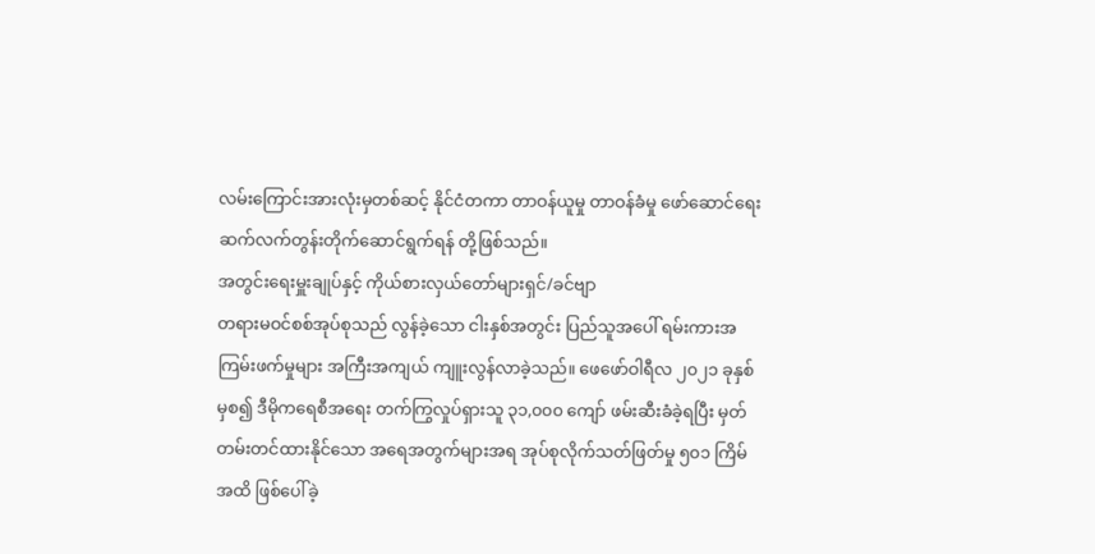လမ်းကြောင်းအားလုံးမှတစ်ဆင့် နိုင်ငံတကာ တာဝန်ယူမှု တာဝန်ခံမှု ဖော်ဆောင်ရေး ဆက်လက်တွန်းတိုက်ဆောင်ရွက်ရန် တို့ဖြစ်သည်။
အတွင်းရေးမှူးချုပ်နှင့် ကိုယ်စားလှယ်တော်များရှင်/ခင်ဗျာ
တရားမဝင်စစ်အုပ်စုသည် လွန်ခဲ့သော ငါးနှစ်အတွင်း ပြည်သူအပေါ် ရမ်းကားအကြမ်းဖက်မှုများ အကြီးအကျယ် ကျူးလွန်လာခဲ့သည်။ ဖေဖော်ဝါရီလ ၂၀၂၁ ခုနှစ်မှစ၍ ဒီမိုကရေစီအရေး တက်ကြွလှုပ်ရှားသူ ၃၁,၀၀၀ ကျော် ဖမ်းဆီးခံခဲ့ရပြီး မှတ်တမ်းတင်ထားနိုင်သော အရေအတွက်များအရ အုပ်စုလိုက်သတ်ဖြတ်မှု ၅၀၁ ကြိမ်အထိ ဖြစ်ပေါ်ခဲ့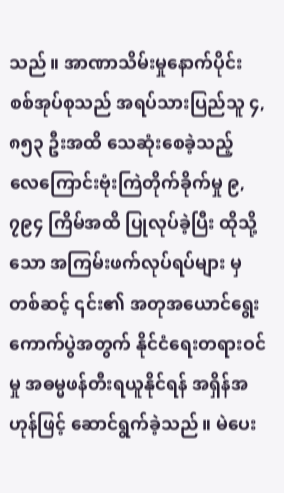သည်။ အာဏာသိမ်းမှုနောက်ပိုင်း စစ်အုပ်စုသည် အရပ်သားပြည်သူ ၄,၈၅၃ ဦးအထိ သေဆုံးစေခဲ့သည့် လေကြောင်းဗုံးကြဲတိုက်ခိုက်မှု ၉,၇၉၄ ကြိမ်အထိ ပြုလုပ်ခဲ့ပြီး ထိုသို့သော အကြမ်းဖက်လုပ်ရပ်များ မှတစ်ဆင့် ၎င်း၏ အတုအယောင်ရွေးကောက်ပွဲအတွက် နိုင်ငံရေးတရားဝင်မှု အဓမ္မဖန်တီးရယူနိုင်ရန် အရှိန်အဟုန်ဖြင့် ဆောင်ရွက်ခဲ့သည်။ မဲပေး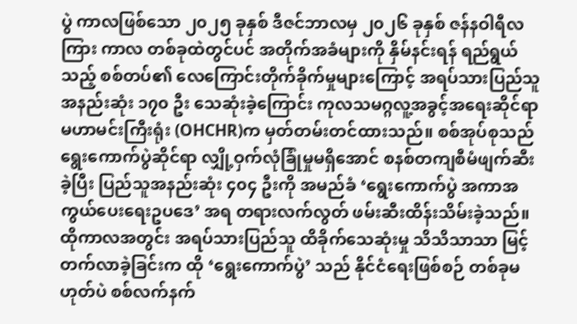ပွဲ ကာလဖြစ်သော ၂၀၂၅ ခုနှစ် ဒီဇင်ဘာလမှ ၂၀၂၆ ခုနှစ် ဇန်နဝါရီလကြား ကာလ တစ်ခုထဲတွင်ပင် အတိုက်အခံများကို နှိမ်နင်းရန် ရည်ရွယ်သည့် စစ်တပ်၏ လေကြောင်းတိုက်ခိုက်မှုများကြောင့် အရပ်သားပြည်သူ အနည်းဆုံး ၁၇၀ ဦး သေဆုံးခဲ့ကြောင်း ကုလသမဂ္ဂလူ့အခွင့်အရေးဆိုင်ရာမဟာမင်းကြီးရုံး (OHCHR)က မှတ်တမ်းတင်ထားသည်။ စစ်အုပ်စုသည် ရွေးကောက်ပွဲဆိုင်ရာ လျှို့ဝှက်လုံခြုံမှုမရှိအောင် စနစ်တကျစီမံဖျက်ဆီးခဲ့ပြီး ပြည်သူအနည်းဆုံး ၄၀၄ ဦးကို အမည်ခံ ‘ရွေးကောက်ပွဲ အကာအကွယ်ပေးရေးဥပဒေ’ အရ တရားလက်လွတ် ဖမ်းဆီးထိန်းသိမ်းခဲ့သည်။ ထိုကာလအတွင်း အရပ်သားပြည်သူ ထိခိုက်သေဆုံးမှု သိသိသာသာ မြင့်တက်လာခဲ့ခြင်းက ထို ‘ရွေးကောက်ပွဲ’ သည် နိုင်ငံရေးဖြစ်စဉ် တစ်ခုမဟုတ်ပဲ စစ်လက်နက်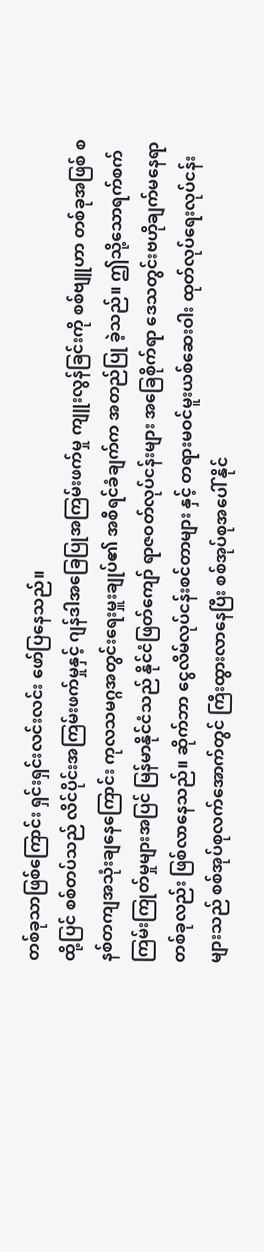တစ်ခုသာဖြစ်ကြောင်း ရှင်းရှင်းလင်းလင်း ဖော်ပြနေသည်။
ထို့ပြင် စစ်တပ်သည် လိင်ပိုင်းအကြမ်းဖက်မှုနှင့် ဂျန်ဒါအခြေပြုအကြမ်းဖက်မှု ကျူးလွန်ခြင်းကို စစ်ဗျူဟာ တစ်ခုအဖြစ် စနစ်တကျအသုံးချနေကြောင်း ကုလသမဂ္ဂအတွင်းရေးမှူးချုပ်၏ အစီရင်ခံချက်က အတည်ပြု ခဲ့သည်။ ဤသို့သောရက်စက်ကြမ်းကြုတ်မှုများအပြင် မြန်မာနိုင်ငံသည် နိုင်ငံဖြတ်ကျော် ရာဇဝတ်လုပ်ငန်းများ အခြေစိုက်ရာ ဒေသတွင်းဗဟိုချက်မနေရာတစ်ခုလည်း ဖြစ်လာနေသည်။ ဆိုက်ဘာ ငွေလိမ်လုပ်ငန်းစင်တာများ နှင့် တရားမဝင်မူးယစ်ဆေးဝါး ထုတ်လုပ်ရေးလုပ်ငန်းများသည် စစ်အုပ်စုလက်အောက်တွင် ကြီးထွားလာနေပြီး စစ်အုပ်စုအပေါ် နိုင်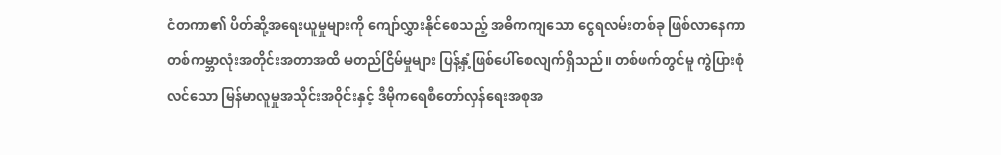ငံတကာ၏ ပိတ်ဆို့အရေးယူမှုများကို ကျော်လွှားနိုင်စေသည့် အဓိကကျသော ငွေရလမ်းတစ်ခု ဖြစ်လာနေကာ တစ်ကမ္ဘာလုံးအတိုင်းအတာအထိ မတည်ငြိမ်မှုများ ပြန့်နှံ့ဖြစ်ပေါ်စေလျက်ရှိသည်။ တစ်ဖက်တွင်မူ ကွဲပြားစုံလင်သော မြန်မာလူမှုအသိုင်းအဝိုင်းနှင့် ဒီမိုကရေစီတော်လှန်ရေးအစုအ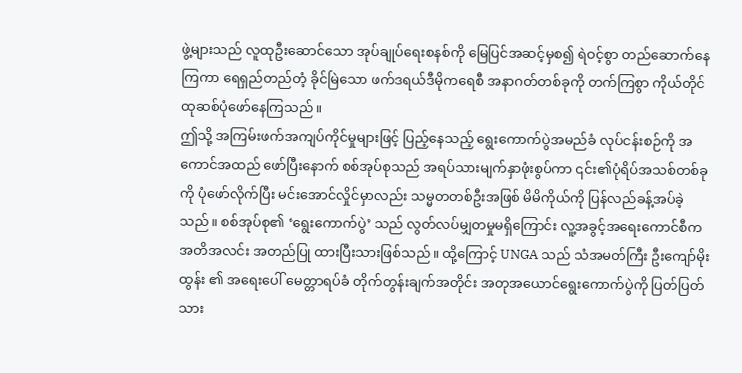ဖွဲ့များသည် လူထုဦးဆောင်သော အုပ်ချုပ်ရေးစနစ်ကို မြေပြင်အဆင့်မှစ၍ ရဲဝင့်စွာ တည်ဆောက်နေကြကာ ရေရှည်တည်တံ့ ခိုင်မြဲသော ဖက်ဒရယ်ဒီမိုကရေစီ အနာဂတ်တစ်ခုကို တက်ကြစွာ ကိုယ်တိုင်ထုဆစ်ပုံဖော်နေကြသည်။
ဤသို့ အကြမ်းဖက်အကျပ်ကိုင်မှုများဖြင့် ပြည့်နေသည့် ရွေးကောက်ပွဲအမည်ခံ လုပ်ငန်းစဉ်ကို အကောင်အထည် ဖော်ပြီးနောက် စစ်အုပ်စုသည် အရပ်သားမျက်နှာဖုံးစွပ်ကာ ၎င်း၏ပုံရိပ်အသစ်တစ်ခုကို ပုံဖော်လိုက်ပြီး မင်းအောင်လှိုင်မှာလည်း သမ္မတတစ်ဦးအဖြစ် မိမိကိုယ်ကို ပြန်လည်ခန့်အပ်ခဲ့သည်။ စစ်အုပ်စု၏ ‘ရွေးကောက်ပွဲ’ သည် လွတ်လပ်မျှတမှုမရှိကြောင်း လူ့အခွင့်အရေးကောင်စီက အတိအလင်း အတည်ပြု ထားပြီးသားဖြစ်သည်။ ထို့ကြောင့် UNGA သည် သံအမတ်ကြီး ဦးကျော်မိုးထွန်း ၏ အရေးပေါ် မေတ္တာရပ်ခံ တိုက်တွန်းချက်အတိုင်း အတုအယောင်ရွေးကောက်ပွဲကို ပြတ်ပြတ်သား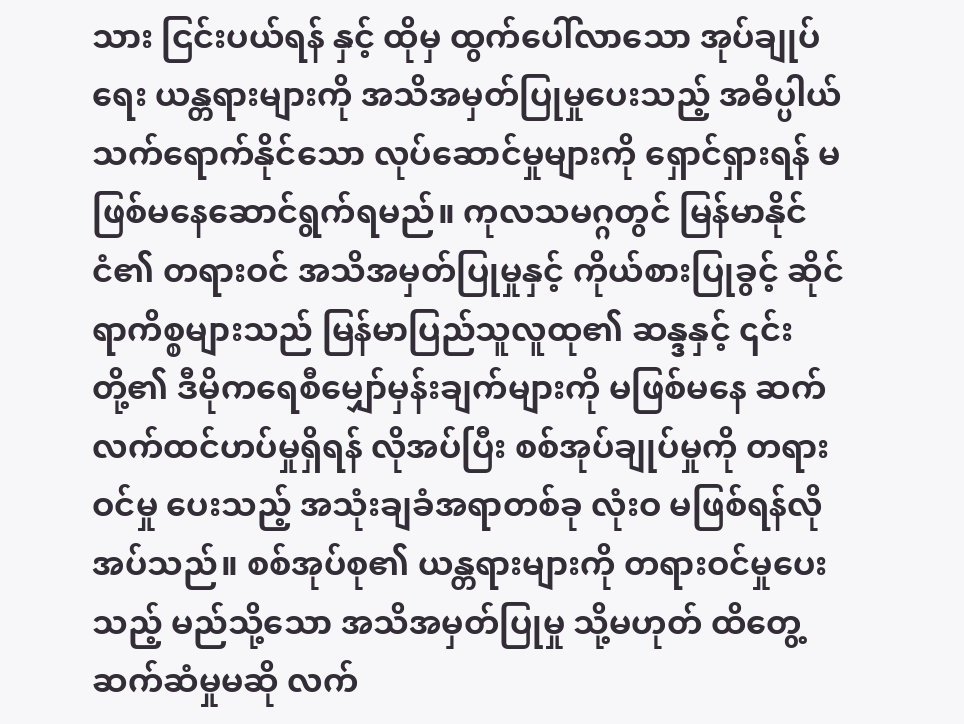သား ငြင်းပယ်ရန် နှင့် ထိုမှ ထွက်ပေါ်လာသော အုပ်ချုပ်ရေး ယန္တရားများကို အသိအမှတ်ပြုမှုပေးသည့် အဓိပ္ပါယ်သက်ရောက်နိုင်သော လုပ်ဆောင်မှုများကို ရှောင်ရှားရန် မဖြစ်မနေဆောင်ရွက်ရမည်။ ကုလသမဂ္ဂတွင် မြန်မာနိုင်ငံ၏ တရားဝင် အသိအမှတ်ပြုမှုနှင့် ကိုယ်စားပြုခွင့် ဆိုင်ရာကိစ္စများသည် မြန်မာပြည်သူလူထု၏ ဆန္ဒနှင့် ၎င်းတို့၏ ဒီမိုကရေစီမျှော်မှန်းချက်များကို မဖြစ်မနေ ဆက်လက်ထင်ဟပ်မှုရှိရန် လိုအပ်ပြီး စစ်အုပ်ချုပ်မှုကို တရားဝင်မှု ပေးသည့် အသုံးချခံအရာတစ်ခု လုံးဝ မဖြစ်ရန်လိုအပ်သည်။ စစ်အုပ်စု၏ ယန္တရားများကို တရားဝင်မှုပေးသည့် မည်သို့သော အသိအမှတ်ပြုမှု သို့မဟုတ် ထိတွေ့ဆက်ဆံမှုမဆို လက်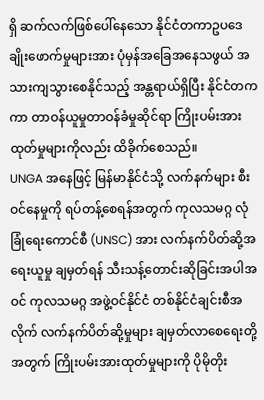ရှိ ဆက်လက်ဖြစ်ပေါ်နေသော နိုင်ငံတကာဥပဒေ ချိုးဖောက်မှုများအား ပုံမှန်အခြေအနေသဖွယ် အသားကျသွားစေနိုင်သည့် အန္တရာယ်ရှိပြီး နိုင်ငံတကကာ တာဝန်ယူမှုတာဝန်ခံမှုဆိုင်ရာ ကြိုးပမ်းအားထုတ်မှုများကိုလည်း ထိခိုက်စေသည်။
UNGA အနေဖြင့် မြန်မာနိုင်ငံသို့ လက်နက်များ စီးဝင်နေမှုကို ရပ်တန့်စေရန်အတွက် ကုလသမဂ္ဂ လုံခြုံရေးကောင်စီ (UNSC) အား လက်နက်ပိတ်ဆို့အရေးယူမှု ချမှတ်ရန် သီးသန့်တောင်းဆိုခြင်းအပါအဝင် ကုလသမဂ္ဂ အဖွဲ့ဝင်နိုင်ငံ တစ်နိုင်ငံချင်းစီအလိုက် လက်နက်ပိတ်ဆို့မှုများ ချမှတ်လာစေရေးတို့အတွက် ကြိုးပမ်းအားထုတ်မှုများကို ပိုမိုတိုး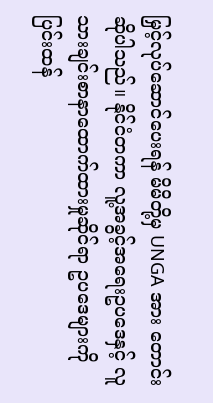မြှင့်လုပ်ဆောင်ပေးရန် မိမိတို့မှ UNGA အား တောင်းဆိုပါသည်။ နိုင်ငံတကာ လူ့အခွင့်အရေးဥပဒေနှင့် လူသားချင်းစာနာထောက်ထားမှုဆိုင်ရာ ဥပဒေများကို ပြင်းထန်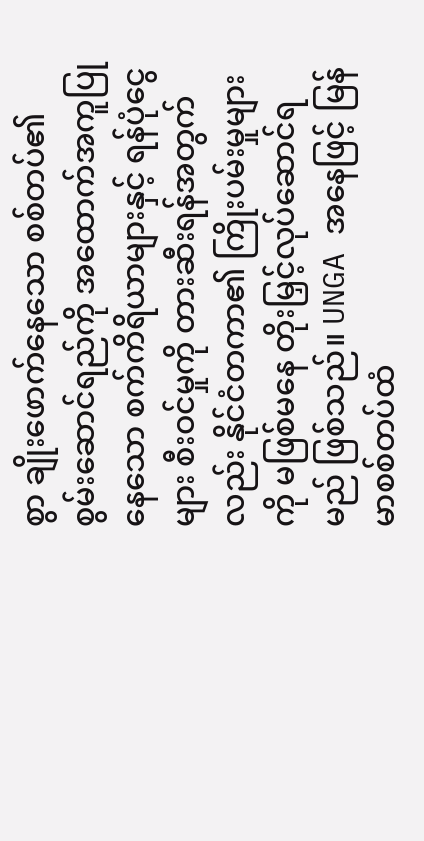စွာ ချိုးဖောက်နေသော စစ်တပ်၏ စွမ်းဆောင်ရည်ကို အထောက်အကူပြုနေသော စက်ကိရိယာများနှင့် ရန်ပုံငွေများ စီးဝင်မှုကို တားဆီးရန်အတွက်လည်း နိုင်ငံတကာ၏ ကြိုးပမ်းမှုများကို မဖြစ်မနေ တိုးမြှင့်လုပ်ဆောင်ရမည် ဖြစ်သည်။ UNGA အနေဖြင့် မြန်မာစစ်တပ်ထံ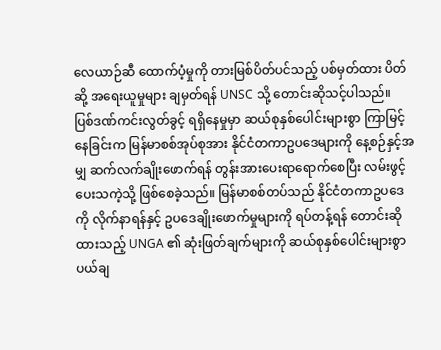လေယာဉ်ဆီ ထောက်ပံ့မှုကို တားမြစ်ပိတ်ပင်သည့် ပစ်မှတ်ထား ပိတ်ဆို့ အရေးယူမှုများ ချမှတ်ရန် UNSC သို့ တောင်းဆိုသင့်ပါသည်။
ပြစ်ဒဏ်ကင်းလွတ်ခွင့် ရရှိနေမှုမှာ ဆယ်စုနှစ်ပေါင်းများစွာ ကြာမြင့်နေခြင်းက မြန်မာစစ်အုပ်စုအား နိုင်ငံတကာဥပဒေများကို နေ့စဉ်နှင့်အမျှ ဆက်လက်ချိုးဖောက်ရန် တွန်းအားပေးရာရောက်စေပြီး လမ်းဖွင့်ပေးသကဲ့သို့ ဖြစ်စေခဲ့သည်။ မြန်မာစစ်တပ်သည် နိုင်ငံတကာဥပဒေကို လိုက်နာရန်နှင့် ဥပဒေချိုးဖောက်မှုများကို ရပ်တန့်ရန် တောင်းဆိုထားသည့် UNGA ၏ ဆုံးဖြတ်ချက်များကို ဆယ်စုနှစ်ပေါင်းများစွာ ပယ်ချ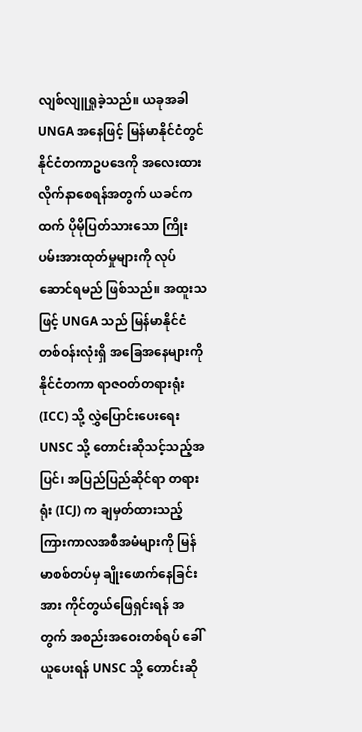လျစ်လျူရှုခဲ့သည်။ ယခုအခါ UNGA အနေဖြင့် မြန်မာနိုင်ငံတွင် နိုင်ငံတကာဥပဒေကို အလေးထား လိုက်နာစေရန်အတွက် ယခင်ကထက် ပိုမိုပြတ်သားသော ကြိုးပမ်းအားထုတ်မှုများကို လုပ်ဆောင်ရမည် ဖြစ်သည်။ အထူးသဖြင့် UNGA သည် မြန်မာနိုင်ငံတစ်ဝန်းလုံးရှိ အခြေအနေများကို နိုင်ငံတကာ ရာဇဝတ်တရားရုံး (ICC) သို့ လွှဲပြောင်းပေးရေး UNSC သို့ တောင်းဆိုသင့်သည့်အပြင်၊ အပြည်ပြည်ဆိုင်ရာ တရားရုံး (ICJ) က ချမှတ်ထားသည့် ကြားကာလအစီအမံများကို မြန်မာစစ်တပ်မှ ချိုးဖောက်နေခြင်းအား ကိုင်တွယ်ဖြေရှင်းရန် အတွက် အစည်းအဝေးတစ်ရပ် ခေါ်ယူပေးရန် UNSC သို့ တောင်းဆို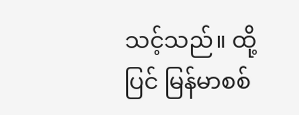သင့်သည်။ ထို့ပြင် မြန်မာစစ်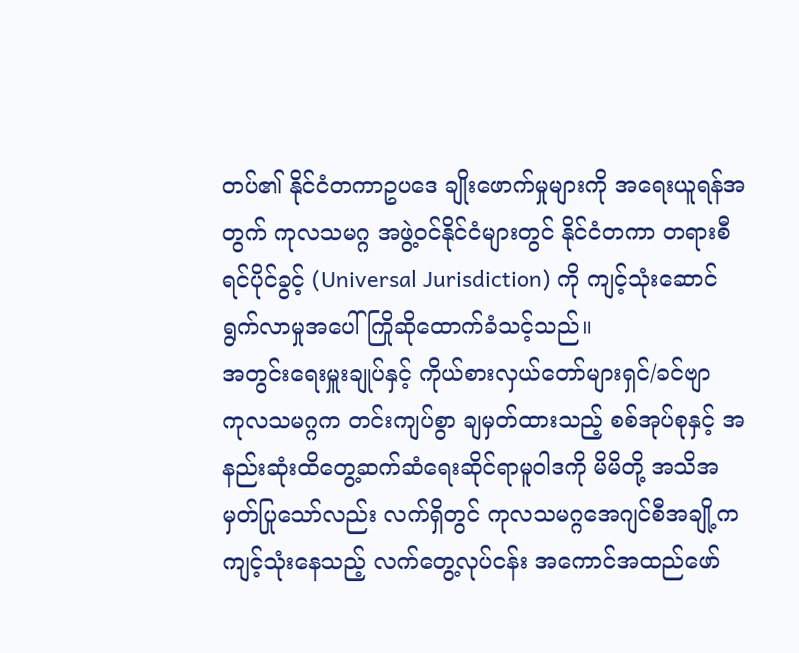တပ်၏ နိုင်ငံတကာဥပဒေ ချိုးဖောက်မှုများကို အရေးယူရန်အတွက် ကုလသမဂ္ဂ အဖွဲ့ဝင်နိုင်ငံများတွင် နိုင်ငံတကာ တရားစီရင်ပိုင်ခွင့် (Universal Jurisdiction) ကို ကျင့်သုံးဆောင်ရွက်လာမှုအပေါ် ကြိုဆိုထောက်ခံသင့်သည်။
အတွင်းရေးမှူးချုပ်နှင့် ကိုယ်စားလှယ်တော်များရှင်/ခင်ဗျာ
ကုလသမဂ္ဂက တင်းကျပ်စွာ ချမှတ်ထားသည့် စစ်အုပ်စုနှင့် အနည်းဆုံးထိတွေ့ဆက်ဆံရေးဆိုင်ရာမူဝါဒကို မိမိတို့ အသိအမှတ်ပြုသော်လည်း လက်ရှိတွင် ကုလသမဂ္ဂအေဂျင်စီအချို့က ကျင့်သုံးနေသည့် လက်တွေ့လုပ်ငန်း အကောင်အထည်ဖော်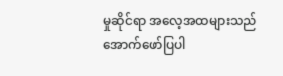မှုဆိုင်ရာ အလေ့အထများသည် အောက်ဖော်ပြပါ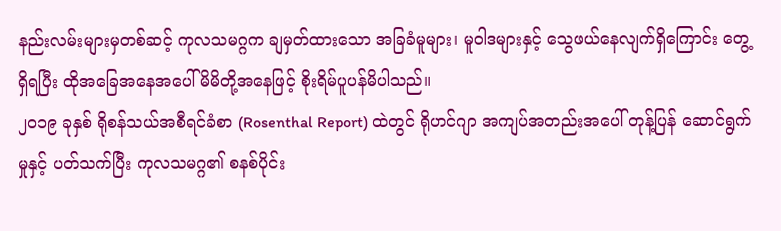နည်းလမ်းများမှတစ်ဆင့် ကုလသမဂ္ဂက ချမှတ်ထားသော အခြခံမူများ၊ မူဝါဒများနှင့် သွေဖယ်နေလျက်ရှိကြောင်း တွေ့ရှိရပြီး ထိုအခြေအနေအပေါ် မိမိတို့အနေဖြင့် စိုးရိမ်ပူပန်မိပါသည်။
၂၀၁၉ ခုနှစ် ရိုစန်သယ်အစီရင်ခံစာ (Rosenthal Report) ထဲတွင် ရိုဟင်ဂျာ အကျပ်အတည်းအပေါ် တုန့်ပြန် ဆောင်ရွက်မှုနှင့် ပတ်သက်ပြီး ကုလသမဂ္ဂ၏ စနစ်ပိုင်း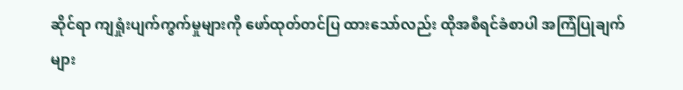ဆိုင်ရာ ကျရှုံးပျက်ကွက်မှုများကို ဖော်ထုတ်တင်ပြ ထားသော်လည်း ထိုအစီရင်ခံစာပါ အကြံပြုချက်များ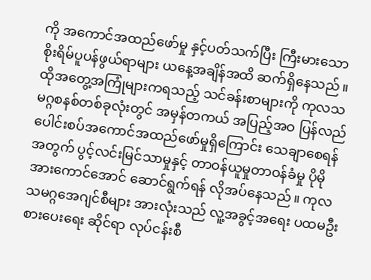ကို အကောင်အထည်ဖော်မှု နှင့်ပတ်သက်ပြီး ကြီးမားသော စိုးရိမ်ပူပန်ဖွယ်ရာများ ယနေ့အချိန်အထိ ဆက်ရှိနေသည်။ ထိုအတွေ့အကြုံများကရသည့် သင်ခန်းစာများကို ကုလသမဂ္ဂစနစ်တစ်ခုလုံးတွင် အမှန်တကယ် အပြည့်အဝ ပြန်လည်ပေါင်းစပ်အကောင်အထည်ဖော်မှုရှိကြောင်း သေချာစေရန်အတွက် ပွင့်လင်းမြင်သာမှုနှင့် တာဝန်ယူမှုတာဝန်ခံမှု ပိုမိုအားကောင်အောင် ဆောင်ရွက်ရန် လိုအပ်နေသည်။ ကုလသမဂ္ဂအေဂျင်စီများ အားလုံးသည် လူ့အခွင့်အရေး ပထမဦးစားပေးရေး ဆိုင်ရာ လုပ်ငန်းစီ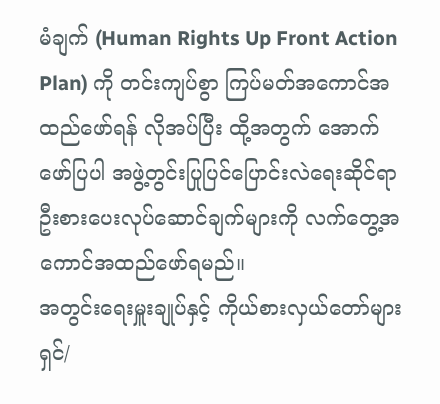မံချက် (Human Rights Up Front Action Plan) ကို တင်းကျပ်စွာ ကြပ်မတ်အကောင်အထည်ဖော်ရန် လိုအပ်ပြီး ထို့အတွက် အောက်ဖော်ပြပါ အဖွဲ့တွင်းပြုပြင်ပြောင်းလဲရေးဆိုင်ရာ ဦးစားပေးလုပ်ဆောင်ချက်များကို လက်တွေ့အကောင်အထည်ဖော်ရမည်။
အတွင်းရေးမှူးချုပ်နှင့် ကိုယ်စားလှယ်တော်များရှင်/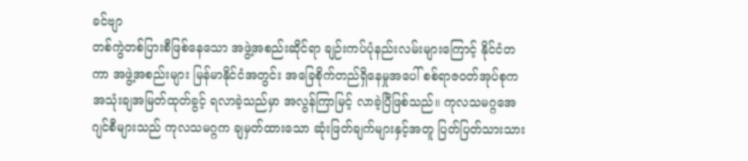ခင်ဗျာ
တစ်ကွဲတစ်ပြားစီဖြစ်နေသော အဖွဲ့အစည်းဆိုင်ရာ ချဉ်းကပ်ပုံနည်းလမ်းများကြောင့် နိုင်ငံတကာ အဖွဲ့အစည်းများ မြန်မာနိုင်ငံအတွင်း အခြေစိုက်တည်ရှိနေမှုအပေါ် စစ်ရာဇဝတ်အုပ်စုက အသုံးချအမြတ်ထုတ်ခွင့် ရလာခဲ့သည်မှာ အလွန်ကြာမြင့် လာခဲ့ပြီဖြစ်သည်။ ကုလသမဂ္ဂအေဂျင်စီများသည် ကုလသမဂ္ဂက ချမှတ်ထားသော ဆုံးဖြတ်ချက်များနှင့်အတူ ပြတ်ပြတ်သားသား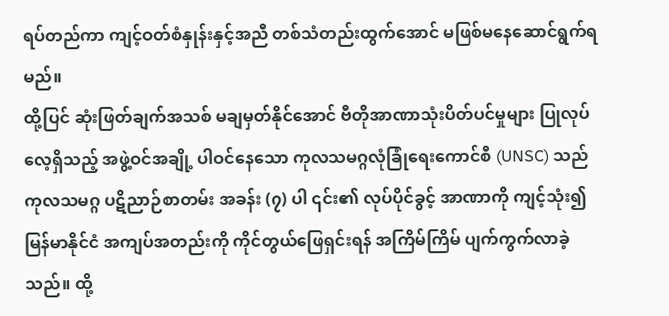ရပ်တည်ကာ ကျင့်ဝတ်စံနှုန်းနှင့်အညီ တစ်သံတည်းထွက်အောင် မဖြစ်မနေဆောင်ရွက်ရမည်။
ထို့ပြင် ဆုံးဖြတ်ချက်အသစ် မချမှတ်နိုင်အောင် ဗီတိုအာဏာသုံးပိတ်ပင်မှုများ ပြုလုပ်လေ့ရှိသည့် အဖွဲ့ဝင်အချို့ ပါဝင်နေသော ကုလသမဂ္ဂလုံခြုံရေးကောင်စီ (UNSC) သည် ကုလသမဂ္ဂ ပဋိညာဉ်စာတမ်း အခန်း (၇) ပါ ၎င်း၏ လုပ်ပိုင်ခွင့် အာဏာကို ကျင့်သုံး၍ မြန်မာနိုင်ငံ အကျပ်အတည်းကို ကိုင်တွယ်ဖြေရှင်းရန် အကြိမ်ကြိမ် ပျက်ကွက်လာခဲ့သည်။ ထို့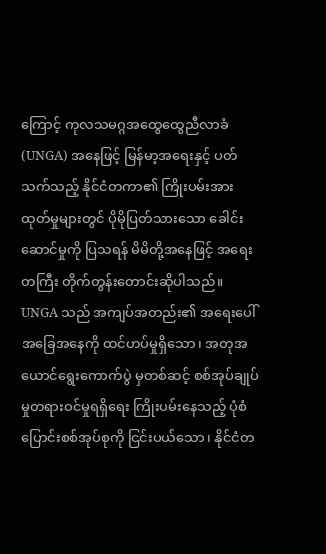ကြောင့် ကုလသမဂ္ဂအထွေထွေညီလာခံ (UNGA) အနေဖြင့် မြန်မာ့အရေးနှင့် ပတ်သက်သည့် နိုင်ငံတကာ၏ ကြိုးပမ်းအားထုတ်မှုများတွင် ပိုမိုပြတ်သားသော ခေါင်းဆောင်မှုကို ပြသရန် မိမိတို့အနေဖြင့် အရေးတကြီး တိုက်တွန်းတောင်းဆိုပါသည်။ UNGA သည် အကျပ်အတည်း၏ အရေးပေါ် အခြေအနေကို ထင်ဟပ်မှုရှိသော၊ အတုအယောင်ရွေးကောက်ပွဲ မှတစ်ဆင့် စစ်အုပ်ချုပ်မှုတရားဝင်မှုရရှိရေး ကြိုးပမ်းနေသည့် ပုံစံပြောင်းစစ်အုပ်စုကို ငြင်းပယ်သော၊ နိုင်ငံတ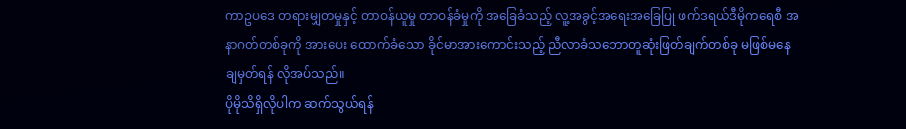ကာဥပဒေ တရားမျှတမှုနှင့် တာဝန်ယူမှု တာဝန်ခံမှုကို အခြေခံသည့် လူ့အခွင့်အရေးအခြေပြု ဖက်ဒရယ်ဒီမိုကရေစီ အနာဂတ်တစ်ခုကို အားပေး ထောက်ခံသော ခိုင်မာအားကောင်းသည့် ညီလာခံသဘောတူဆုံးဖြတ်ချက်တစ်ခု မဖြစ်မနေချမှတ်ရန် လိုအပ်သည်။
ပိုမိုသိရှိလိုပါက ဆက်သွယ်ရန်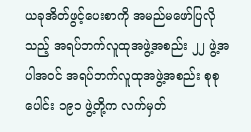ယခုအိတ်ဖွင့်ပေးစာကို အမည်မဖော်ပြလိုသည့် အရပ်ဘက်လူထုအဖွဲ့အစည်း ၂၂ ဖွဲ့အပါအဝင် အရပ်ဘက်လူထုအဖွဲ့အစည်း စုစုပေါင်း ၁၉၁ ဖွဲ့တို့က လက်မှတ်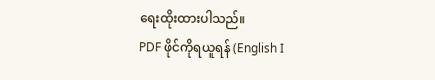ရေးထိုးထားပါသည်။
PDF ဖိုင်ကိုရယူရန် (English I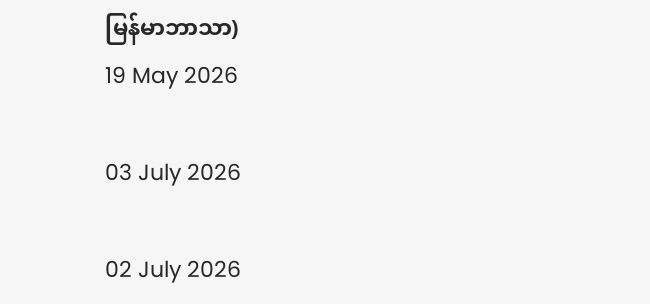မြန်မာဘာသာ)
19 May 2026

03 July 2026

02 July 2026